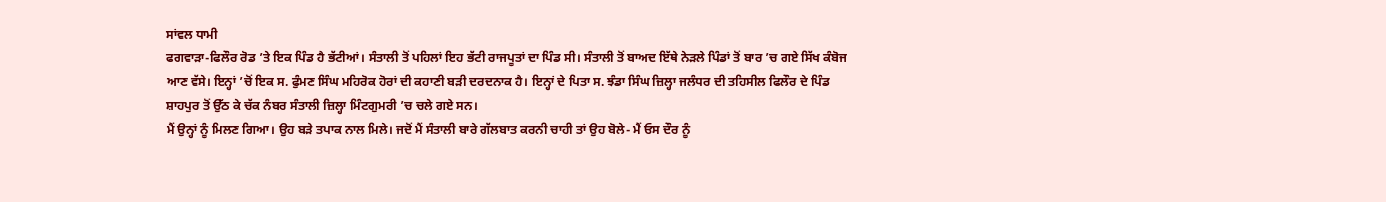ਸਾਂਵਲ ਧਾਮੀ
ਫਗਵਾੜਾ-ਫਿਲੌਰ ਰੋਡ ’ਤੇ ਇਕ ਪਿੰਡ ਹੈ ਭੱਟੀਆਂ। ਸੰਤਾਲੀ ਤੋਂ ਪਹਿਲਾਂ ਇਹ ਭੱਟੀ ਰਾਜਪੂਤਾਂ ਦਾ ਪਿੰਡ ਸੀ। ਸੰਤਾਲੀ ਤੋਂ ਬਾਅਦ ਇੱਥੇ ਨੇੜਲੇ ਪਿੰਡਾਂ ਤੋਂ ਬਾਰ ’ਚ ਗਏ ਸਿੱਖ ਕੰਬੋਜ ਆਣ ਵੱਸੇ। ਇਨ੍ਹਾਂ ’ਚੋਂ ਇਕ ਸ. ਫੁੰਮਣ ਸਿੰਘ ਮਹਿਰੋਕ ਹੋਰਾਂ ਦੀ ਕਹਾਣੀ ਬੜੀ ਦਰਦਨਾਕ ਹੈ। ਇਨ੍ਹਾਂ ਦੇ ਪਿਤਾ ਸ. ਝੰਡਾ ਸਿੰਘ ਜ਼ਿਲ੍ਹਾ ਜਲੰਧਰ ਦੀ ਤਹਿਸੀਲ ਫਿਲੌਰ ਦੇ ਪਿੰਡ ਸ਼ਾਹਪੁਰ ਤੋਂ ਉੱਠ ਕੇ ਚੱਕ ਨੰਬਰ ਸੰਤਾਲੀ ਜ਼ਿਲ੍ਹਾ ਮਿੰਟਗੁਮਰੀ ’ਚ ਚਲੇ ਗਏ ਸਨ।
ਮੈਂ ਉਨ੍ਹਾਂ ਨੂੰ ਮਿਲਣ ਗਿਆ। ਉਹ ਬੜੇ ਤਪਾਕ ਨਾਲ ਮਿਲੇ। ਜਦੋਂ ਮੈਂ ਸੰਤਾਲੀ ਬਾਰੇ ਗੱਲਬਾਤ ਕਰਨੀ ਚਾਹੀ ਤਾਂ ਉਹ ਬੋਲੇ- ਮੈਂ ਓਸ ਦੌਰ ਨੂੰ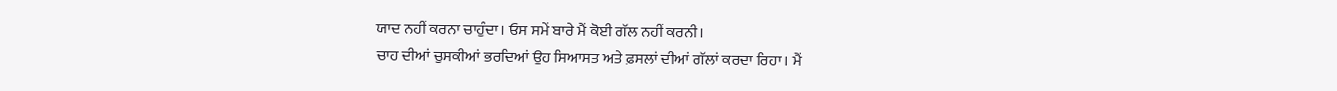ਯਾਦ ਨਹੀਂ ਕਰਨਾ ਚਾਹੁੰਦਾ। ਓਸ ਸਮੇਂ ਬਾਰੇ ਮੈਂ ਕੋਈ ਗੱਲ ਨਹੀਂ ਕਰਨੀ।
ਚਾਹ ਦੀਆਂ ਚੁਸਕੀਆਂ ਭਰਦਿਆਂ ਉਹ ਸਿਆਸਤ ਅਤੇ ਫ਼ਸਲਾਂ ਦੀਆਂ ਗੱਲਾਂ ਕਰਦਾ ਰਿਹਾ। ਮੈਂ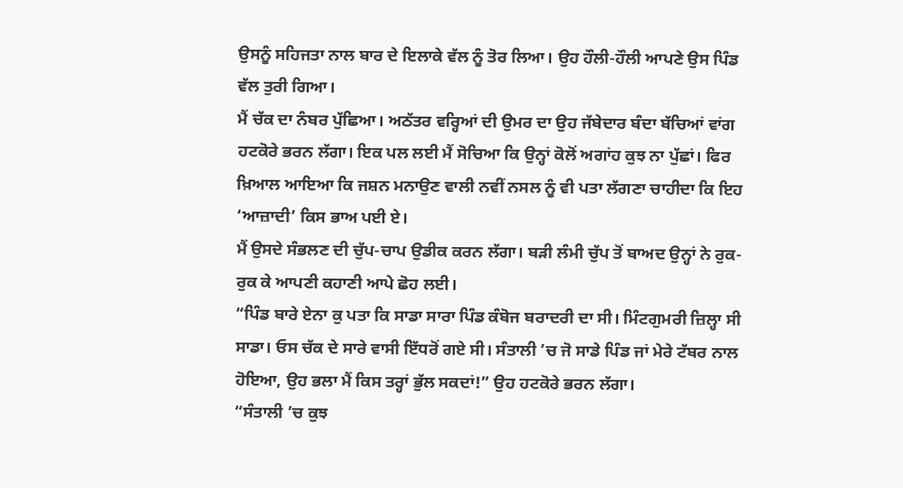ਉਸਨੂੰ ਸਹਿਜਤਾ ਨਾਲ ਬਾਰ ਦੇ ਇਲਾਕੇ ਵੱਲ ਨੂੰ ਤੋਰ ਲਿਆ। ਉਹ ਹੌਲੀ-ਹੌਲੀ ਆਪਣੇ ਉਸ ਪਿੰਡ ਵੱਲ ਤੁਰੀ ਗਿਆ।
ਮੈਂ ਚੱਕ ਦਾ ਨੰਬਰ ਪੁੱਛਿਆ। ਅਠੱਤਰ ਵਰ੍ਹਿਆਂ ਦੀ ਉਮਰ ਦਾ ਉਹ ਜੱਬੇਦਾਰ ਬੰਦਾ ਬੱਚਿਆਂ ਵਾਂਗ ਹਟਕੋਰੇ ਭਰਨ ਲੱਗਾ। ਇਕ ਪਲ ਲਈ ਮੈਂ ਸੋਚਿਆ ਕਿ ਉਨ੍ਹਾਂ ਕੋਲੋਂ ਅਗਾਂਹ ਕੁਝ ਨਾ ਪੁੱਛਾਂ। ਫਿਰ ਖ਼ਿਆਲ ਆਇਆ ਕਿ ਜਸ਼ਨ ਮਨਾਉਣ ਵਾਲੀ ਨਵੀਂ ਨਸਲ ਨੂੰ ਵੀ ਪਤਾ ਲੱਗਣਾ ਚਾਹੀਦਾ ਕਿ ਇਹ ‘ਆਜ਼ਾਦੀ’ ਕਿਸ ਭਾਅ ਪਈ ਏ।
ਮੈਂ ਉਸਦੇ ਸੰਭਲਣ ਦੀ ਚੁੱਪ-ਚਾਪ ਉਡੀਕ ਕਰਨ ਲੱਗਾ। ਬੜੀ ਲੰਮੀ ਚੁੱਪ ਤੋਂ ਬਾਅਦ ਉਨ੍ਹਾਂ ਨੇ ਰੁਕ-ਰੁਕ ਕੇ ਆਪਣੀ ਕਹਾਣੀ ਆਪੇ ਛੋਹ ਲਈ।
“ਪਿੰਡ ਬਾਰੇ ਏਨਾ ਕੁ ਪਤਾ ਕਿ ਸਾਡਾ ਸਾਰਾ ਪਿੰਡ ਕੰਬੋਜ ਬਰਾਦਰੀ ਦਾ ਸੀ। ਮਿੰਟਗੁਮਰੀ ਜ਼ਿਲ੍ਹਾ ਸੀ ਸਾਡਾ। ਓਸ ਚੱਕ ਦੇ ਸਾਰੇ ਵਾਸੀ ਇੱਧਰੋਂ ਗਏ ਸੀ। ਸੰਤਾਲੀ ’ਚ ਜੋ ਸਾਡੇ ਪਿੰਡ ਜਾਂ ਮੇਰੇ ਟੱਬਰ ਨਾਲ ਹੋਇਆ, ਉਹ ਭਲਾ ਮੈਂ ਕਿਸ ਤਰ੍ਹਾਂ ਭੁੱਲ ਸਕਦਾਂ!” ਉਹ ਹਟਕੋਰੇ ਭਰਨ ਲੱਗਾ।
“ਸੰਤਾਲੀ ’ਚ ਕੁਝ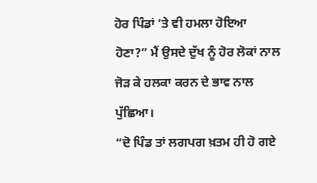ਹੋਰ ਪਿੰਡਾਂ ’ਤੇ ਵੀ ਹਮਲਾ ਹੋਇਆ ਹੋਣਾ?” ਮੈਂ ਉਸਦੇ ਦੁੱਖ ਨੂੰ ਹੋਰ ਲੋਕਾਂ ਨਾਲ ਜੋੜ ਕੇ ਹਲਕਾ ਕਰਨ ਦੇ ਭਾਵ ਨਾਲ ਪੁੱਛਿਆ।
“ਦੋ ਪਿੰਡ ਤਾਂ ਲਗਪਗ ਖ਼ਤਮ ਹੀ ਹੋ ਗਏ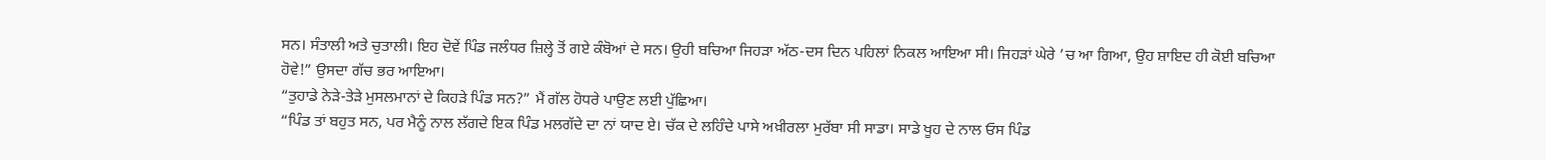ਸਨ। ਸੰਤਾਲੀ ਅਤੇ ਚੁਤਾਲੀ। ਇਹ ਦੋਵੇਂ ਪਿੰਡ ਜਲੰਧਰ ਜ਼ਿਲ੍ਹੇ ਤੋਂ ਗਏ ਕੰਬੋਆਂ ਦੇ ਸਨ। ਉਹੀ ਬਚਿਆ ਜਿਹੜਾ ਅੱਠ-ਦਸ ਦਿਨ ਪਹਿਲਾਂ ਨਿਕਲ ਆਇਆ ਸੀ। ਜਿਹੜਾਂ ਘੇਰੇ ’ਚ ਆ ਗਿਆ, ਉਹ ਸ਼ਾਇਦ ਹੀ ਕੋਈ ਬਚਿਆ ਹੋਵੇ!” ਉਸਦਾ ਗੱਚ ਭਰ ਆਇਆ।
“ਤੁਹਾਡੇ ਨੇੜੇ-ਤੇੜੇ ਮੁਸਲਮਾਨਾਂ ਦੇ ਕਿਹੜੇ ਪਿੰਡ ਸਨ?” ਮੈਂ ਗੱਲ ਹੋਧਰੇ ਪਾਉਣ ਲਈ ਪੁੱਛਿਆ।
“ਪਿੰਡ ਤਾਂ ਬਹੁਤ ਸਨ, ਪਰ ਮੈਨੂੰ ਨਾਲ ਲੱਗਦੇ ਇਕ ਪਿੰਡ ਮਲਗੱਦੇ ਦਾ ਨਾਂ ਯਾਦ ਏ। ਚੱਕ ਦੇ ਲਹਿੰਦੇ ਪਾਸੇ ਅਖ਼ੀਰਲਾ ਮੁਰੱਬਾ ਸੀ ਸਾਡਾ। ਸਾਡੇ ਖੂਹ ਦੇ ਨਾਲ ਓਸ ਪਿੰਡ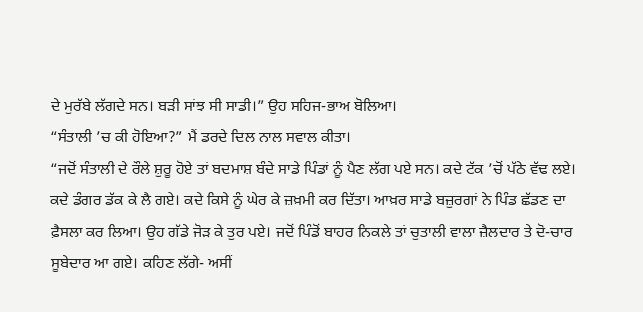ਦੇ ਮੁਰੱਬੇ ਲੱਗਦੇ ਸਨ। ਬੜੀ ਸਾਂਝ ਸੀ ਸਾਡੀ।” ਉਹ ਸਹਿਜ-ਭਾਅ ਬੋਲਿਆ।
“ਸੰਤਾਲੀ ’ਚ ਕੀ ਹੋਇਆ?” ਮੈਂ ਡਰਦੇ ਦਿਲ ਨਾਲ ਸਵਾਲ ਕੀਤਾ।
“ਜਦੋਂ ਸੰਤਾਲੀ ਦੇ ਰੌਲੇ ਸ਼ੁਰੂ ਹੋਏ ਤਾਂ ਬਦਮਾਸ਼ ਬੰਦੇ ਸਾਡੇ ਪਿੰਡਾਂ ਨੂੰ ਪੈਣ ਲੱਗ ਪਏ ਸਨ। ਕਦੇ ਟੱਕ ’ਚੋਂ ਪੱਠੇ ਵੱਢ ਲਏ। ਕਦੇ ਡੰਗਰ ਡੱਕ ਕੇ ਲੈ ਗਏ। ਕਦੇ ਕਿਸੇ ਨੂੰ ਘੇਰ ਕੇ ਜ਼ਖ਼ਮੀ ਕਰ ਦਿੱਤਾ। ਆਖ਼ਰ ਸਾਡੇ ਬਜ਼ੁਰਗਾਂ ਨੇ ਪਿੰਡ ਛੱਡਣ ਦਾ ਫ਼ੈਸਲਾ ਕਰ ਲਿਆ। ਉਹ ਗੱਡੇ ਜੋੜ ਕੇ ਤੁਰ ਪਏ। ਜਦੋਂ ਪਿੰਡੋਂ ਬਾਹਰ ਨਿਕਲੇ ਤਾਂ ਚੁਤਾਲੀ ਵਾਲਾ ਜ਼ੈਲਦਾਰ ਤੇ ਦੋ-ਚਾਰ ਸੂਬੇਦਾਰ ਆ ਗਏ। ਕਹਿਣ ਲੱਗੇ- ਅਸੀਂ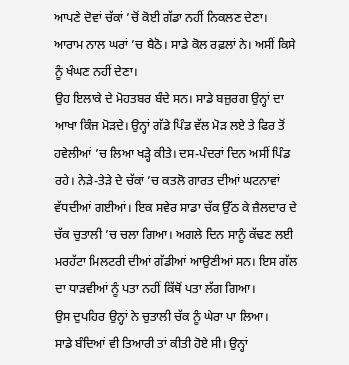ਆਪਣੇ ਦੋਵਾਂ ਚੱਕਾਂ ’ਚੋਂ ਕੋਈ ਗੱਡਾ ਨਹੀਂ ਨਿਕਲਣ ਦੇਣਾ। ਆਰਾਮ ਨਾਲ ਘਰਾਂ ’ਚ ਬੈਠੋ। ਸਾਡੇ ਕੋਲ ਰਫ਼ਲਾਂ ਨੇ। ਅਸੀਂ ਕਿਸੇ ਨੂੰ ਖੰਘਣ ਨਹੀਂ ਦੇਣਾ।
ਉਹ ਇਲਾਕੇ ਦੇ ਮੋਹਤਬਰ ਬੰਦੇ ਸਨ। ਸਾਡੇ ਬਜ਼ੁਰਗ ਉਨ੍ਹਾਂ ਦਾ ਆਖਾ ਕਿੰਜ ਮੋੜਦੇ। ਉਨ੍ਹਾਂ ਗੱਡੇ ਪਿੰਡ ਵੱਲ ਮੋੜ ਲਏ ਤੇ ਫਿਰ ਤੋਂ ਹਵੇਲੀਆਂ ’ਚ ਲਿਆ ਖੜ੍ਹੇ ਕੀਤੇ। ਦਸ-ਪੰਦਰਾਂ ਦਿਨ ਅਸੀਂ ਪਿੰਡ ਰਹੇ। ਨੇੜੇ-ਤੇੜੇ ਦੇ ਚੱਕਾਂ ’ਚ ਕਤਲੋ ਗਾਰਤ ਦੀਆਂ ਘਟਨਾਵਾਂ ਵੱਧਦੀਆਂ ਗਈਆਂ। ਇਕ ਸਵੇਰ ਸਾਡਾ ਚੱਕ ਉੱਠ ਕੇ ਜ਼ੈਲਦਾਰ ਦੇ ਚੱਕ ਚੁਤਾਲੀ ’ਚ ਚਲਾ ਗਿਆ। ਅਗਲੇ ਦਿਨ ਸਾਨੂੰ ਕੱਢਣ ਲਈ ਮਰਹੱਟਾ ਮਿਲਟਰੀ ਦੀਆਂ ਗੱਡੀਆਂ ਆਉਣੀਆਂ ਸਨ। ਇਸ ਗੱਲ ਦਾ ਧਾੜਵੀਆਂ ਨੂੰ ਪਤਾ ਨਹੀਂ ਕਿੱਥੋਂ ਪਤਾ ਲੱਗ ਗਿਆ।
ਉਸ ਦੁਪਹਿਰ ਉਨ੍ਹਾਂ ਨੇ ਚੁਤਾਲੀ ਚੱਕ ਨੂੰ ਘੇਰਾ ਪਾ ਲਿਆ।
ਸਾਡੇ ਬੰਦਿਆਂ ਵੀ ਤਿਆਰੀ ਤਾਂ ਕੀਤੀ ਹੋਏ ਸੀ। ਉਨ੍ਹਾਂ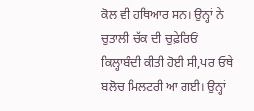ਕੋਲ ਵੀ ਹਥਿਆਰ ਸਨ। ਉਨ੍ਹਾਂ ਨੇ ਚੁਤਾਲੀ ਚੱਕ ਦੀ ਚੁਫ਼ੇਰਿਓਂ ਕਿਲ੍ਹਾਬੰਦੀ ਕੀਤੀ ਹੋਈ ਸੀ,ਪਰ ਓਥੇ ਬਲੋਚ ਮਿਲਟਰੀ ਆ ਗਈ। ਉਨ੍ਹਾਂ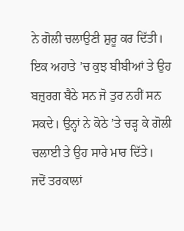ਨੇ ਗੋਲੀ ਚਲਾਉਣੀ ਸ਼ੁਰੂ ਕਰ ਦਿੱਤੀ। ਇਕ ਅਹਾਤੇ ’ਚ ਕੁਝ ਬੀਬੀਆਂ ਤੇ ਉਹ ਬਜ਼ੁਰਗ ਬੈਠੇ ਸਨ ਜੋ ਤੁਰ ਨਹੀਂ ਸਨ ਸਕਦੇ। ਉਨ੍ਹਾਂ ਨੇ ਕੋਠੇ ’ਤੇ ਚੜ੍ਹ ਕੇ ਗੋਲੀ ਚਲਾਈ ਤੇ ਉਹ ਸਾਰੇ ਮਾਰ ਦਿੱਤੇ।
ਜਦੋਂ ਤਰਕਾਲਾਂ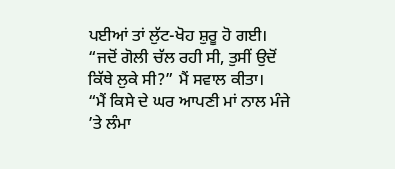ਪਈਆਂ ਤਾਂ ਲੁੱਟ-ਖੋਹ ਸ਼ੁਰੂ ਹੋ ਗਈ।
“ਜਦੋਂ ਗੋਲੀ ਚੱਲ ਰਹੀ ਸੀ, ਤੁਸੀਂ ਉਦੋਂ ਕਿੱਥੇ ਲੁਕੇ ਸੀ?” ਮੈਂ ਸਵਾਲ ਕੀਤਾ।
“ਮੈਂ ਕਿਸੇ ਦੇ ਘਰ ਆਪਣੀ ਮਾਂ ਨਾਲ ਮੰਜੇ ’ਤੇ ਲੰਮਾ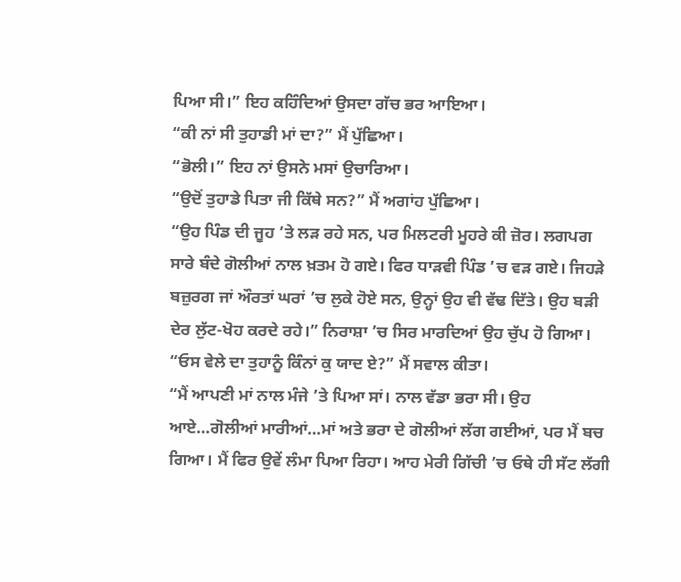ਪਿਆ ਸੀ।” ਇਹ ਕਹਿੰਦਿਆਂ ਉਸਦਾ ਗੱਚ ਭਰ ਆਇਆ।
“ਕੀ ਨਾਂ ਸੀ ਤੁਹਾਡੀ ਮਾਂ ਦਾ?” ਮੈਂ ਪੁੱਛਿਆ।
“ਭੋਲੀ।” ਇਹ ਨਾਂ ਉਸਨੇ ਮਸਾਂ ਉਚਾਰਿਆ।
“ਉਦੋਂ ਤੁਹਾਡੇ ਪਿਤਾ ਜੀ ਕਿੱਥੇ ਸਨ?” ਮੈਂ ਅਗਾਂਹ ਪੁੱਛਿਆ।
“ਉਹ ਪਿੰਡ ਦੀ ਜੂਹ ’ਤੇ ਲੜ ਰਹੇ ਸਨ, ਪਰ ਮਿਲਟਰੀ ਮੂਹਰੇ ਕੀ ਜ਼ੋਰ। ਲਗਪਗ ਸਾਰੇ ਬੰਦੇ ਗੋਲੀਆਂ ਨਾਲ ਖ਼ਤਮ ਹੋ ਗਏ। ਫਿਰ ਧਾੜਵੀ ਪਿੰਡ ’ਚ ਵੜ ਗਏ। ਜਿਹੜੇ ਬਜ਼ੁਰਗ ਜਾਂ ਔਰਤਾਂ ਘਰਾਂ ’ਚ ਲੁਕੇ ਹੋਏ ਸਨ, ਉਨ੍ਹਾਂ ਉਹ ਵੀ ਵੱਢ ਦਿੱਤੇ। ਉਹ ਬੜੀ ਦੇਰ ਲੁੱਟ-ਖੋਹ ਕਰਦੇ ਰਹੇ।” ਨਿਰਾਸ਼ਾ ’ਚ ਸਿਰ ਮਾਰਦਿਆਂ ਉਹ ਚੁੱਪ ਹੋ ਗਿਆ।
“ਓਸ ਵੇਲੇ ਦਾ ਤੁਹਾਨੂੰ ਕਿੰਨਾਂ ਕੁ ਯਾਦ ਏ?” ਮੈਂ ਸਵਾਲ ਕੀਤਾ।
“ਮੈਂ ਆਪਣੀ ਮਾਂ ਨਾਲ ਮੰਜੇ ’ਤੇ ਪਿਆ ਸਾਂ। ਨਾਲ ਵੱਡਾ ਭਰਾ ਸੀ। ਉਹ ਆਏ…ਗੋਲੀਆਂ ਮਾਰੀਆਂ…ਮਾਂ ਅਤੇ ਭਰਾ ਦੇ ਗੋਲੀਆਂ ਲੱਗ ਗਈਆਂ, ਪਰ ਮੈਂ ਬਚ ਗਿਆ। ਮੈਂ ਫਿਰ ਉਵੇਂ ਲੰਮਾ ਪਿਆ ਰਿਹਾ। ਆਹ ਮੇਰੀ ਗਿੱਚੀ ’ਚ ਓਥੇ ਹੀ ਸੱਟ ਲੱਗੀ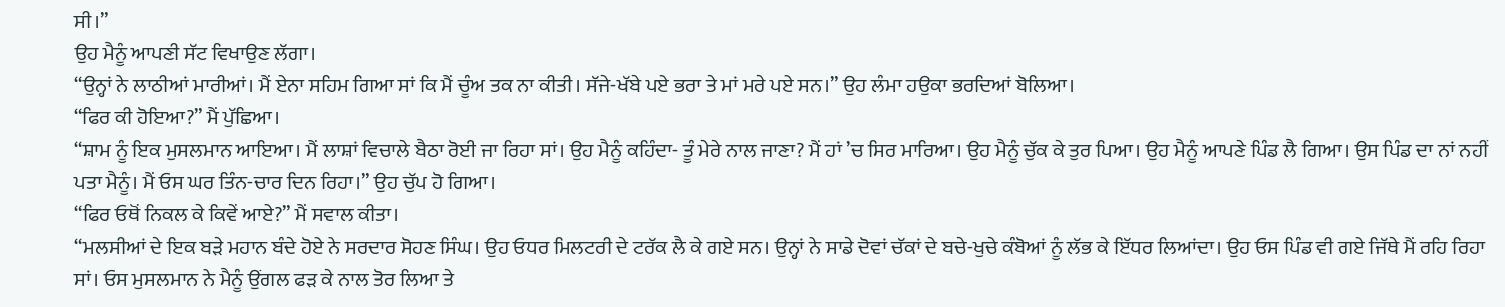ਸੀ।”
ਉਹ ਮੈਨੂੰ ਆਪਣੀ ਸੱਟ ਵਿਖਾਉਣ ਲੱਗਾ।
“ਉਨ੍ਹਾਂ ਨੇ ਲਾਠੀਆਂ ਮਾਰੀਆਂ। ਮੈਂ ਏਨਾ ਸਹਿਮ ਗਿਆ ਸਾਂ ਕਿ ਮੈਂ ਚੂੰਅ ਤਕ ਨਾ ਕੀਤੀ। ਸੱਜੇ-ਖੱਬੇ ਪਏ ਭਰਾ ਤੇ ਮਾਂ ਮਰੇ ਪਏ ਸਨ।” ਉਹ ਲੰਮਾ ਹਉਕਾ ਭਰਦਿਆਂ ਬੋਲਿਆ।
“ਫਿਰ ਕੀ ਹੋਇਆ?” ਮੈਂ ਪੁੱਛਿਆ।
“ਸ਼ਾਮ ਨੂੰ ਇਕ ਮੁਸਲਮਾਨ ਆਇਆ। ਮੈਂ ਲਾਸ਼ਾਂ ਵਿਚਾਲੇ ਬੈਠਾ ਰੋਈ ਜਾ ਰਿਹਾ ਸਾਂ। ਉਹ ਮੈਨੂੰ ਕਹਿੰਦਾ- ਤੂੰ ਮੇਰੇ ਨਾਲ ਜਾਣਾ? ਮੈਂ ਹਾਂ ’ਚ ਸਿਰ ਮਾਰਿਆ। ਉਹ ਮੈਨੂੰ ਚੁੱਕ ਕੇ ਤੁਰ ਪਿਆ। ਉਹ ਮੈਨੂੰ ਆਪਣੇ ਪਿੰਡ ਲੈ ਗਿਆ। ਉਸ ਪਿੰਡ ਦਾ ਨਾਂ ਨਹੀਂ ਪਤਾ ਮੈਨੂੰ। ਮੈਂ ਓਸ ਘਰ ਤਿੰਨ-ਚਾਰ ਦਿਨ ਰਿਹਾ।” ਉਹ ਚੁੱਪ ਹੋ ਗਿਆ।
“ਫਿਰ ਓਥੋਂ ਨਿਕਲ ਕੇ ਕਿਵੇਂ ਆਏ?” ਮੈਂ ਸਵਾਲ ਕੀਤਾ।
“ਮਲਸੀਆਂ ਦੇ ਇਕ ਬੜੇ ਮਹਾਨ ਬੰਦੇ ਹੋਏ ਨੇ ਸਰਦਾਰ ਸੋਹਣ ਸਿੰਘ। ਉਹ ਓਧਰ ਮਿਲਟਰੀ ਦੇ ਟਰੱਕ ਲੈ ਕੇ ਗਏ ਸਨ। ਉਨ੍ਹਾਂ ਨੇ ਸਾਡੇ ਦੋਵਾਂ ਚੱਕਾਂ ਦੇ ਬਚੇ-ਖੁਚੇ ਕੰਬੋਆਂ ਨੂੰ ਲੱਭ ਕੇ ਇੱਧਰ ਲਿਆਂਦਾ। ਉਹ ਓਸ ਪਿੰਡ ਵੀ ਗਏ ਜਿੱਥੇ ਮੈਂ ਰਹਿ ਰਿਹਾ ਸਾਂ। ਓਸ ਮੁਸਲਮਾਨ ਨੇ ਮੈਨੂੰ ਉਂਗਲ ਫੜ ਕੇ ਨਾਲ ਤੋਰ ਲਿਆ ਤੇ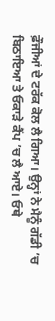ਫ਼ੌਜੀਆਂ ਦੇ ਟਰੱਕ ਕੋਲ ਲੈ ਗਿਆ। ਉਨ੍ਹਾਂ ਨੇ ਮੈਨੂੰ ਗੱਡੀ ’ਚ ਬਿਠਾਇਆ ਤੇ ਓਕਾੜੇ ਕੈਂਪ ’ਚ ਲੈ ਆਏ। ਓਥੇ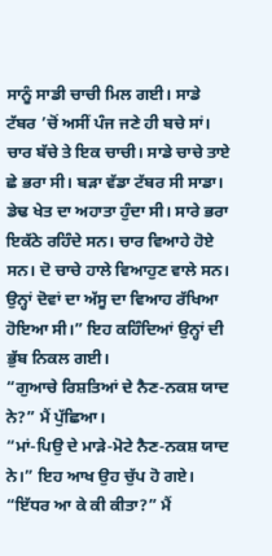ਸਾਨੂੰ ਸਾਡੀ ਚਾਚੀ ਮਿਲ ਗਈ। ਸਾਡੇ ਟੱਬਰ ’ਚੋਂ ਅਸੀਂ ਪੰਜ ਜਣੇ ਹੀ ਬਚੇ ਸਾਂ। ਚਾਰ ਬੱਚੇ ਤੇ ਇਕ ਚਾਚੀ। ਸਾਡੇ ਚਾਚੇ ਤਾਏ ਛੇ ਭਰਾ ਸੀ। ਬੜਾ ਵੱਡਾ ਟੱਬਰ ਸੀ ਸਾਡਾ। ਡੇਢ ਖੇਤ ਦਾ ਅਹਾਤਾ ਹੁੰਦਾ ਸੀ। ਸਾਰੇ ਭਰਾ ਇਕੱਠੇ ਰਹਿੰਦੇ ਸਨ। ਚਾਰ ਵਿਆਹੇ ਹੋਏ ਸਨ। ਦੋ ਚਾਚੇ ਹਾਲੇ ਵਿਆਹੁਣ ਵਾਲੇ ਸਨ। ਉਨ੍ਹਾਂ ਦੋਵਾਂ ਦਾ ਅੱਸੂ ਦਾ ਵਿਆਹ ਰੱਖਿਆ ਹੋਇਆ ਸੀ।” ਇਹ ਕਹਿੰਦਿਆਂ ਉਨ੍ਹਾਂ ਦੀ ਭੁੱਬ ਨਿਕਲ ਗਈ।
“ਗੁਆਚੇ ਰਿਸ਼ਤਿਆਂ ਦੇ ਨੈਣ-ਨਕਸ਼ ਯਾਦ ਨੇ?” ਮੈਂ ਪੁੱਛਿਆ।
“ਮਾਂ-ਪਿਉ ਦੇ ਮਾੜੇ-ਮੋਟੇ ਨੈਣ-ਨਕਸ਼ ਯਾਦ ਨੇ।” ਇਹ ਆਖ ਉਹ ਚੁੱਪ ਹੋ ਗਏ।
“ਇੱਧਰ ਆ ਕੇ ਕੀ ਕੀਤਾ?” ਮੈਂ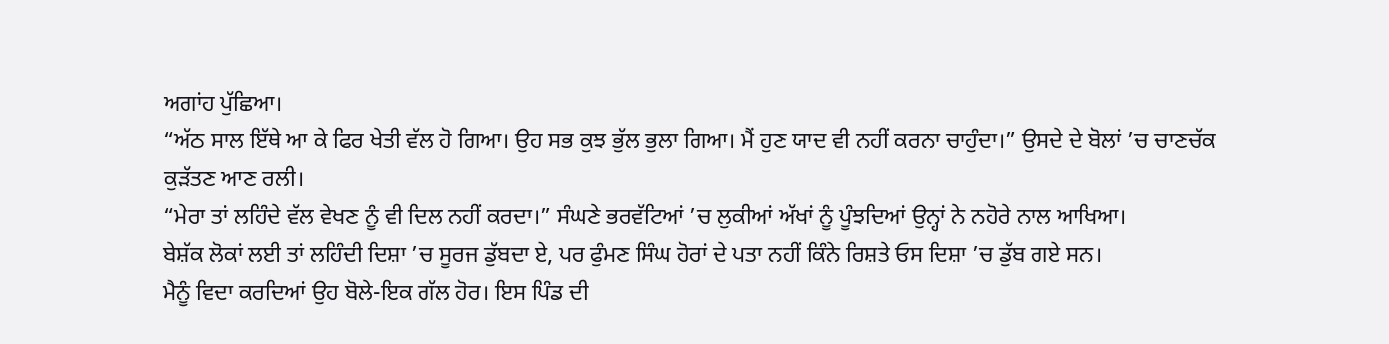ਅਗਾਂਹ ਪੁੱਛਿਆ।
“ਅੱਠ ਸਾਲ ਇੱਥੇ ਆ ਕੇ ਫਿਰ ਖੇਤੀ ਵੱਲ ਹੋ ਗਿਆ। ਉਹ ਸਭ ਕੁਝ ਭੁੱਲ ਭੁਲਾ ਗਿਆ। ਮੈਂ ਹੁਣ ਯਾਦ ਵੀ ਨਹੀਂ ਕਰਨਾ ਚਾਹੁੰਦਾ।” ਉਸਦੇ ਦੇ ਬੋਲਾਂ ’ਚ ਚਾਣਚੱਕ ਕੁੜੱਤਣ ਆਣ ਰਲੀ।
“ਮੇਰਾ ਤਾਂ ਲਹਿੰਦੇ ਵੱਲ ਵੇਖਣ ਨੂੰ ਵੀ ਦਿਲ ਨਹੀਂ ਕਰਦਾ।” ਸੰਘਣੇ ਭਰਵੱਟਿਆਂ ’ਚ ਲੁਕੀਆਂ ਅੱਖਾਂ ਨੂੰ ਪੂੰਝਦਿਆਂ ਉਨ੍ਹਾਂ ਨੇ ਨਹੋਰੇ ਨਾਲ ਆਖਿਆ।
ਬੇਸ਼ੱਕ ਲੋਕਾਂ ਲਈ ਤਾਂ ਲਹਿੰਦੀ ਦਿਸ਼ਾ ’ਚ ਸੂਰਜ ਡੁੱਬਦਾ ਏ, ਪਰ ਫੁੰਮਣ ਸਿੰਘ ਹੋਰਾਂ ਦੇ ਪਤਾ ਨਹੀਂ ਕਿੰਨੇ ਰਿਸ਼ਤੇ ਓਸ ਦਿਸ਼ਾ ’ਚ ਡੁੱਬ ਗਏ ਸਨ।
ਮੈਨੂੰ ਵਿਦਾ ਕਰਦਿਆਂ ਉਹ ਬੋਲੇ-ਇਕ ਗੱਲ ਹੋਰ। ਇਸ ਪਿੰਡ ਦੀ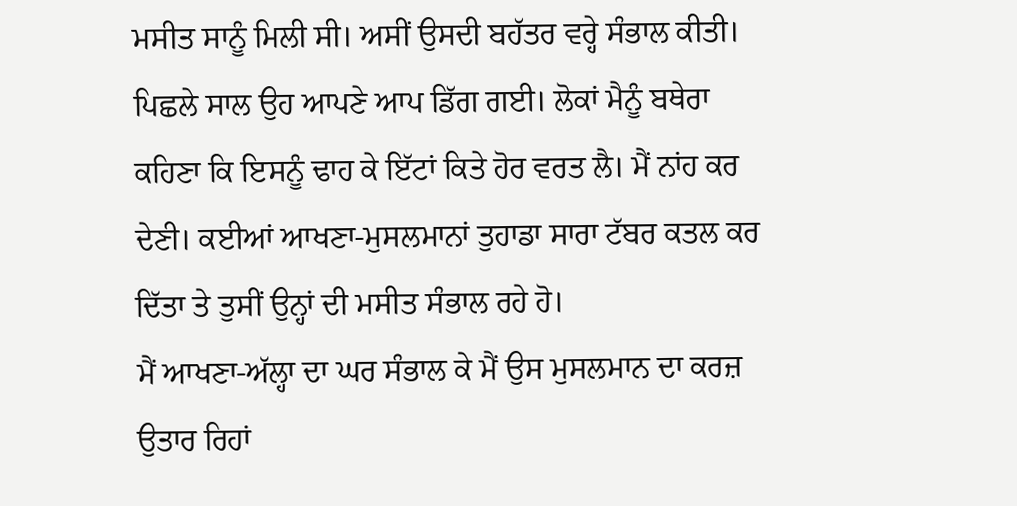ਮਸੀਤ ਸਾਨੂੰ ਮਿਲੀ ਸੀ। ਅਸੀਂ ਉਸਦੀ ਬਹੱਤਰ ਵਰ੍ਹੇ ਸੰਭਾਲ ਕੀਤੀ। ਪਿਛਲੇ ਸਾਲ ਉਹ ਆਪਣੇ ਆਪ ਡਿੱਗ ਗਈ। ਲੋਕਾਂ ਮੈਨੂੰ ਬਥੇਰਾ ਕਹਿਣਾ ਕਿ ਇਸਨੂੰ ਢਾਹ ਕੇ ਇੱਟਾਂ ਕਿਤੇ ਹੋਰ ਵਰਤ ਲੈ। ਮੈਂ ਨਾਂਹ ਕਰ ਦੇਣੀ। ਕਈਆਂ ਆਖਣਾ-ਮੁਸਲਮਾਨਾਂ ਤੁਹਾਡਾ ਸਾਰਾ ਟੱਬਰ ਕਤਲ ਕਰ ਦਿੱਤਾ ਤੇ ਤੁਸੀਂ ਉਨ੍ਹਾਂ ਦੀ ਮਸੀਤ ਸੰਭਾਲ ਰਹੇ ਹੋ।
ਮੈਂ ਆਖਣਾ-ਅੱਲ੍ਹਾ ਦਾ ਘਰ ਸੰਭਾਲ ਕੇ ਮੈਂ ਉਸ ਮੁਸਲਮਾਨ ਦਾ ਕਰਜ਼ ਉਤਾਰ ਰਿਹਾਂ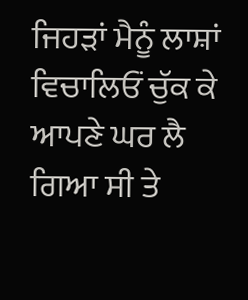ਜਿਹੜਾਂ ਮੈਨੂੰ ਲਾਸ਼ਾਂ ਵਿਚਾਲਿਓਂ ਚੁੱਕ ਕੇ ਆਪਣੇ ਘਰ ਲੈ ਗਿਆ ਸੀ ਤੇ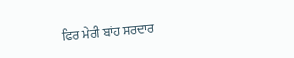ਫਿਰ ਮੇਰੀ ਬਾਂਹ ਸਰਦਾਰ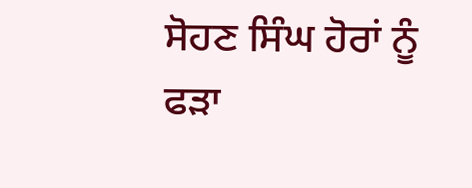ਸੋਹਣ ਸਿੰਘ ਹੋਰਾਂ ਨੂੰ ਫੜਾ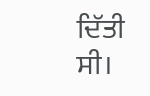ਦਿੱਤੀ ਸੀ।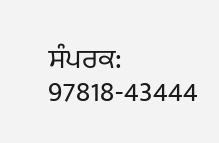ਸੰਪਰਕ: 97818-43444